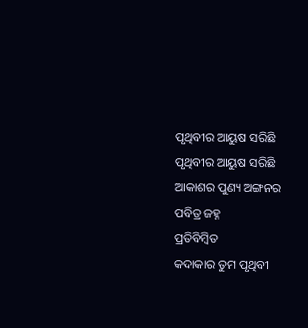ପୃଥିବୀର ଆୟୁଷ ସରିଛି
ପୃଥିବୀର ଆୟୁଷ ସରିଛି
ଆକାଶର ପୁଣ୍ୟ ଅଙ୍ଗନର
ପବିତ୍ର ଜହ୍ନ
ପ୍ରତିବିମ୍ବିତ
କଦାକାର ତୁମ ପୃଥିବୀ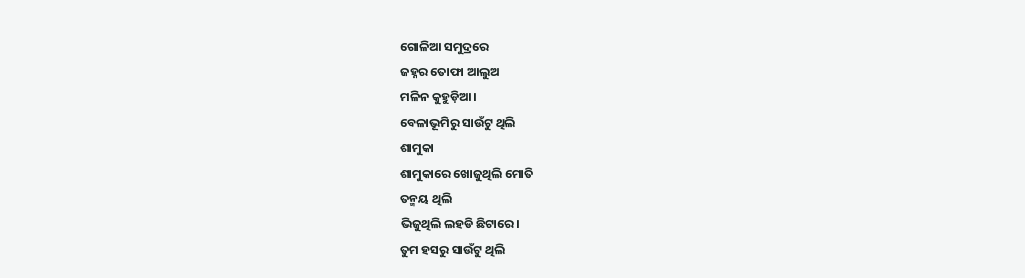ଗୋଳିଆ ସମୁଦ୍ରରେ
ଜହ୍ନର ତୋଫା ଆଲୁଅ
ମଳିନ କୁହୁଡ଼ିଆ।
ବେଳାଭୂମିରୁ ସାଉଁଟୁ ଥିଲି
ଶାମୁକା
ଶାମୁକାରେ ଖୋଜୁଥିଲି ମୋତି
ତନ୍ମୟ ଥିଲି
ଭିଜୁଥିଲି ଲହଡି ଛିଟାରେ।
ତୁମ ହସରୁ ସାଉଁଟୁ ଥିଲି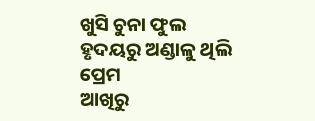ଖୁସି ଚୁନା ଫୁଲ
ହୃଦୟରୁ ଅଣ୍ଡାଳୁ ଥିଲି
ପ୍ରେମ
ଆଖିରୁ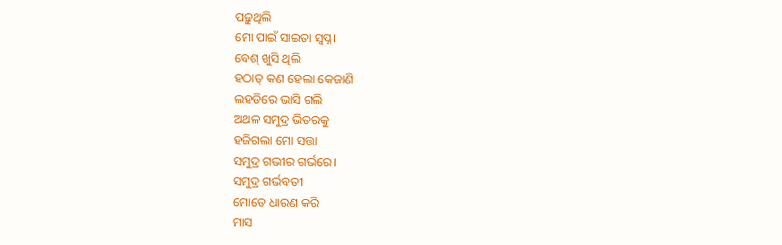ପଢ଼ୁଥିଲି
ମୋ ପାଇଁ ସାଇତା ସ୍ୱପ୍ନ।
ବେଶ୍ ଖୁସି ଥିଲି
ହଠାତ୍ କଣ ହେଲା କେଜାଣି
ଲହଡିରେ ଭାସି ଗଲି
ଅଥଳ ସମୁଦ୍ର ଭିତରକୁ
ହଜିଗଲା ମୋ ସତ୍ତା
ସମୁଦ୍ର ଗଭୀର ଗର୍ଭରେ।
ସମୁଦ୍ର ଗର୍ଭବତୀ
ମୋତେ ଧାରଣ କରି
ମାସ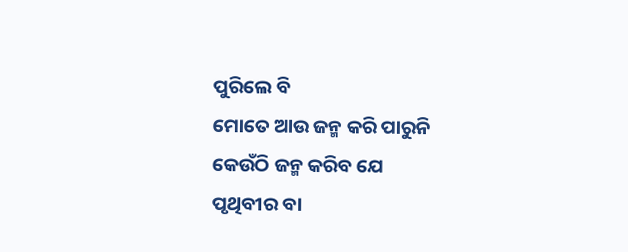ପୁରିଲେ ବି
ମୋତେ ଆଉ ଜନ୍ମ କରି ପାରୁନି
କେଉଁଠି ଜନ୍ମ କରିବ ଯେ
ପୃଥିବୀର ବା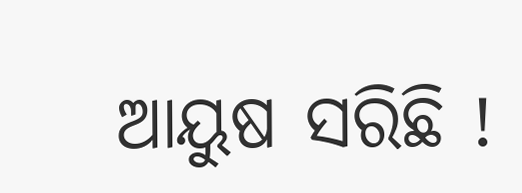ଆୟୁଷ ସରିଛି !